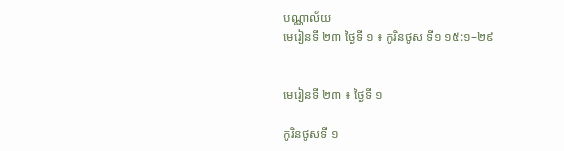បណ្ណាល័យ
មេរៀនទី ២៣ ថ្ងៃទី ១ ៖ កូរិនថូស ទី១ ១៥:១–២៩


មេរៀនទី ២៣ ៖ ថ្ងៃទី ១

កូរិនថូសទី ១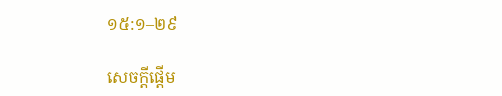១៥:១–២៩

សេចក្តីផ្ដើម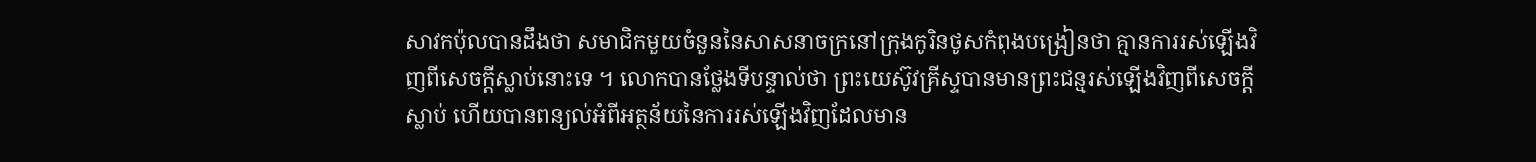សាវកប៉ុលបានដឹងថា សមាជិកមួយចំនួននៃសាសនាចក្រនៅក្រុងកូរិនថូសកំពុងបង្រៀនថា គ្មានការរស់ឡើងវិញពីសេចក្តីស្លាប់នោះទេ ។ លោកបានថ្លែងទីបន្ទាល់ថា ព្រះយេស៊ូវគ្រីស្ទបានមានព្រះជន្មរស់ឡើងវិញពីសេចក្ដីស្លាប់ ហើយបានពន្យល់អំពីអត្ថន័យនៃការរស់ឡើងវិញដែលមាន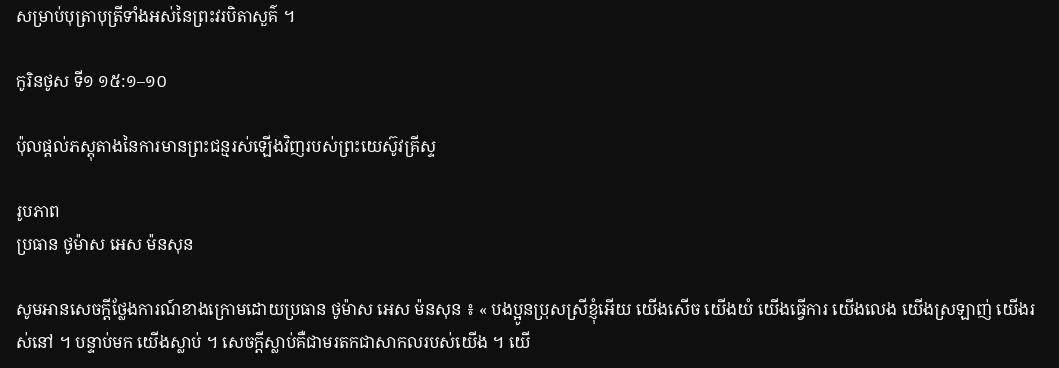សម្រាប់បុត្រាបុត្រីទាំងអស់នៃព្រះវរបិតាសួគ៌ ។

កូរិនថូស ទី១ ១៥:១–១០

ប៉ុលផ្ដល់ភស្តុតាងនៃការមានព្រះជន្មរស់ឡើងវិញរបស់ព្រះយេស៊ូវគ្រីស្ទ

រូបភាព
ប្រធាន ថូម៉ាស អេស ម៉នសុន

សូមអានសេចក្ដីថ្លែងការណ៍ខាងក្រោមដោយប្រធាន ថូម៉ាស អេស ម៉នសុន ៖ « បងប្អូនប្រុសស្រីខ្ញុំអើយ យើងសើច យើងយំ យើងធ្វើការ យើងលេង យើងស្រឡាញ់ យើងរស់នៅ ។ បន្ទាប់មក យើងស្លាប់ ។ សេចក្ដីស្លាប់គឺជាមរតកជាសាកលរបស់យើង ។ យើ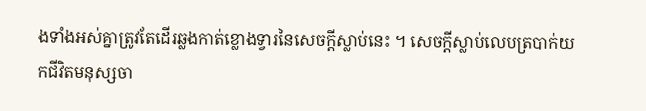ងទាំងអស់គ្នាត្រូវតែដើរឆ្លងកាត់ខ្លោងទ្វារនៃសេចក្ដីស្លាប់នេះ ។ សេចក្ដីស្លាប់លេបត្របាក់យកជីវិតមនុស្សចា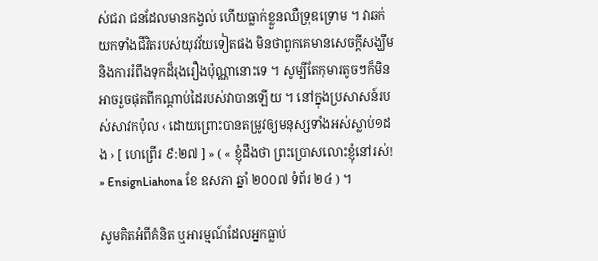ស់ជរា ជនដែលមានកង្វល់ ហើយធ្លាក់ខ្លួនឈឺទ្រុឌទ្រោម ។ វាឆក់យកទាំងជីវិតរបស់យុវវ័យទៀតផង មិនថាពួកគេមានសេចក្ដីសង្ឃឹម និងការរំពឹងទុកដ៏រុងរឿងប៉ុណ្ណានោះទេ ។ សូម្បីតែកុមារតូចៗក៏មិនអាចរួចផុតពីកណ្ដាប់ដៃរបស់វាបានឡើយ ។ នៅក្នុងប្រសាសន៍របស់សាវកប៉ុល ‹ ដោយព្រោះបានតម្រូវឲ្យមនុស្សទាំងអស់ស្លាប់១ដង › [ ហេព្រើរ ៩:២៧ ] » ( « ខ្ញុំដឹងថា ព្រះប្រោសលោះខ្ញុំនៅរស់! » EnsignLiahona ខែ ឧសភា ឆ្នាំ ២០០៧ ទំព័រ ២៤ ) ។

សូមគិតអំពីគំនិត ឬអារម្មណ៍ដែលអ្នកធ្លាប់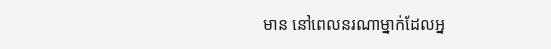មាន នៅពេលនរណាម្នាក់ដែលអ្ន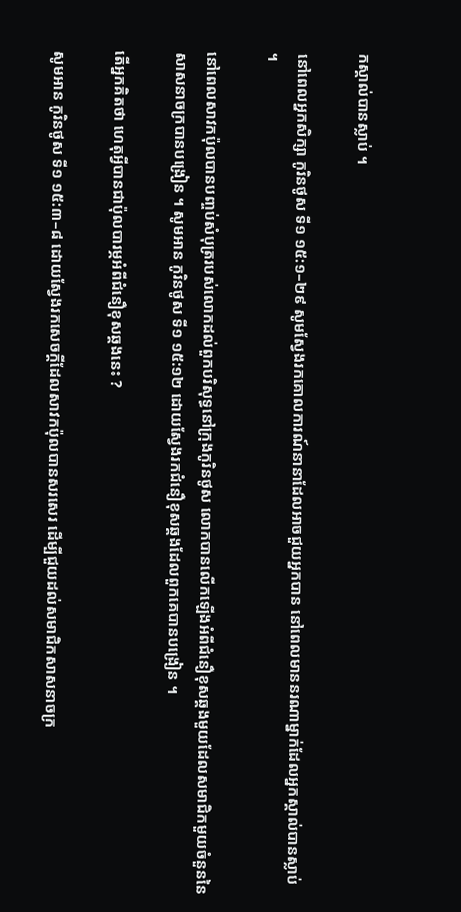កស្គាល់បានស្លាប់ ។

នៅពេលអ្នកសិក្សា កូរិនថូស ទី១ ១៥:១–២៩ សូមស្វែងរកគោលការណ៍នានាដែលអាចជួយអ្នកបាន នៅពេលមាននរណាម្នាក់ដែលអ្នកស្គាល់បានស្លាប់ ។

នៅពេលសាវកប៉ុលបានបញ្ចប់សំបុត្ររបស់លោកដល់ពួកបរិសុទ្ធនៅក្រុងកូរិនថូស លោកបានលើកឡើងអំពីជំនឿខុសឆ្គងមួយដែលសមាជិកមួយចំនួននៃសាសនាចក្របានបង្រៀន ។ សូមអាន កូរិនថូស ទី១ ១៥:១២ ដោយស្វែងរកជំនឿខុសឆ្គងដែលពួកគេបានបង្រៀន ។

តើអ្នកគិតថា ហេតុអ្វីបានជាប៉ុលបារម្ភអំពីជំនឿខុសឆ្គងនេះ ?

សូមអាន កូរិនថូស ទី១ ១៥:៣–៨ ដោយស្វែងរកសេចក្ដីដែលសាវកប៉ុលបានសរសេរ ដើម្បីជួយដល់សមាជិកសាសនាចក្រ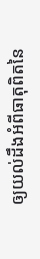ឲ្យយល់ដឹងអំពីធាតុពិតនៃ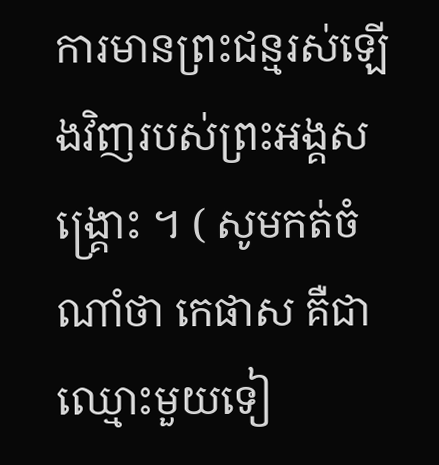ការមានព្រះជន្មរស់ឡើងវិញរបស់ព្រះអង្គសង្គ្រោះ ។ ( សូមកត់ចំណាំថា កេផាស គឺជាឈ្មោះមួយទៀ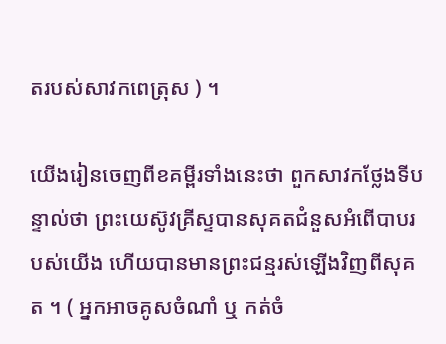តរបស់សាវកពេត្រុស ) ។

យើងរៀនចេញពីខគម្ពីរទាំងនេះថា ពួកសាវកថ្លែងទីបន្ទាល់ថា ព្រះយេស៊ូវគ្រីស្ទបានសុគតជំនួសអំពើបាបរបស់យើង ហើយបានមានព្រះជន្មរស់ឡើងវិញពីសុគត ។ ( អ្នកអាចគូសចំណាំ ឬ កត់ចំ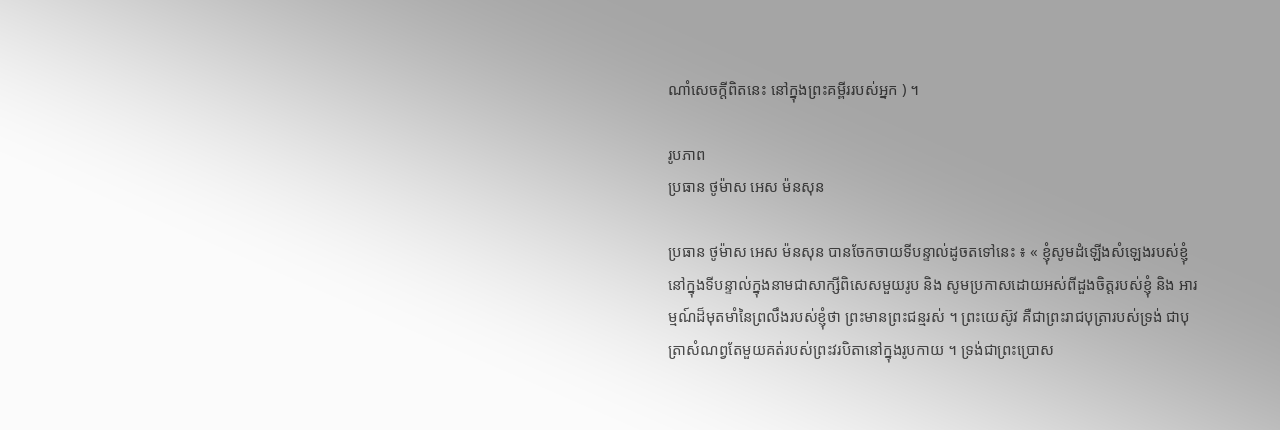ណាំសេចក្ដីពិតនេះ នៅក្នុងព្រះគម្ពីររបស់អ្នក ) ។

រូបភាព
ប្រធាន ថូម៉ាស អេស ម៉នសុន

ប្រធាន ថូម៉ាស អេស ម៉នសុន បានចែកចាយទីបន្ទាល់ដូចតទៅនេះ ៖ « ខ្ញុំសូមដំឡើងសំឡេងរបស់ខ្ញុំនៅក្នុងទីបន្ទាល់ក្នុងនាមជាសាក្សីពិសេសមួយរូប និង សូមប្រកាសដោយអស់ពីដួងចិត្តរបស់ខ្ញុំ និង អារម្មណ៍ដ៏មុតមាំនៃព្រលឹងរបស់ខ្ញុំថា ព្រះមានព្រះជន្មរស់ ។ ព្រះយេស៊ូវ គឺជាព្រះរាជបុត្រារបស់ទ្រង់ ជាបុត្រាសំណព្វតែមួយគត់របស់ព្រះវរបិតានៅក្នុងរូបកាយ ។ ទ្រង់ជាព្រះប្រោស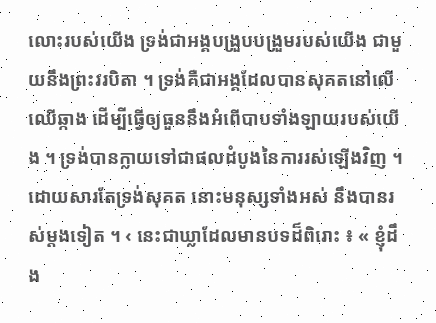លោះរបស់យើង ទ្រង់ជាអង្គបង្រួបបង្រួមរបស់យើង ជាមួយនឹងព្រះវរបិតា ។ ទ្រង់គឺជាអង្គដែលបានសុគតនៅលើឈើឆ្កាង ដើម្បីធ្វើឲ្យធួននឹងអំពើបាបទាំងឡាយរបស់យើង ។ ទ្រង់បានក្លាយទៅជាផលដំបូងនៃការរស់ឡើងវិញ ។ ដោយសារតែទ្រង់សុគត នោះមនុស្សទាំងអស់ នឹងបានរស់ម្ដងទៀត ។ ‹ នេះជាឃ្លាដែលមានបទដ៏ពិរោះ ៖ « ខ្ញុំដឹង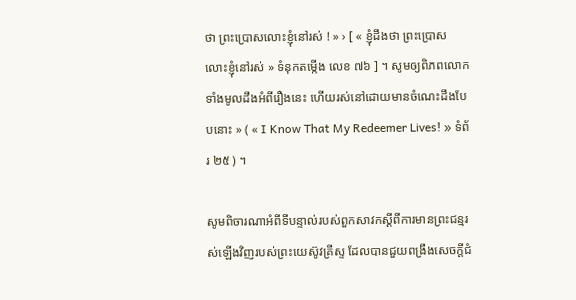ថា ព្រះប្រោសលោះខ្ញុំនៅរស់ ! » › [ « ខ្ញុំដឹងថា ព្រះប្រោសលោះខ្ញុំនៅរស់ » ទំនុកតម្កើង លេខ ៧៦ ] ។ សូមឲ្យពិភពលោកទាំងមូលដឹងអំពីរឿងនេះ ហើយរស់នៅដោយមានចំណេះដឹងបែបនោះ » ( « I Know That My Redeemer Lives! » ទំព័រ ២៥ ) ។

សូមពិចារណាអំពីទីបន្ទាល់របស់ពួកសាវកស្ដីពីការមានព្រះជន្មរស់ឡើងវិញរបស់ព្រះយេស៊ូវគ្រីស្ទ ដែលបានជួយពង្រឹងសេចក្ដីជំ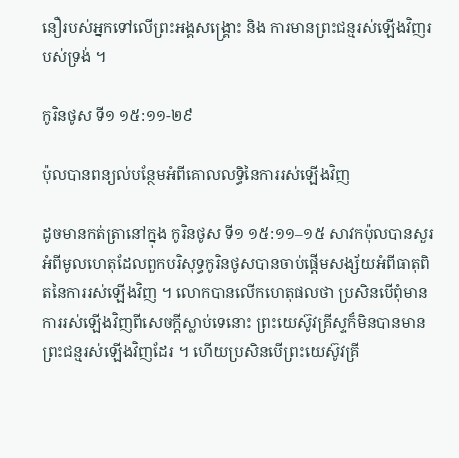នឿរបស់អ្នកទៅលើព្រះអង្គសង្គ្រោះ និង ការមានព្រះជន្មរស់ឡើងវិញរបស់ទ្រង់ ។

កូរិនថូស ទី១ ១៥:១១-២៩

ប៉ុលបានពន្យល់បន្ថែមអំពីគោលលទ្ធិនៃការរស់ឡើងវិញ

ដូចមានកត់ត្រានៅក្នុង កូរិនថូស ទី១ ១៥:១១–១៥ សាវកប៉ុលបានសួរអំពីមូលហេតុដែលពួកបរិសុទ្ធកូរិនថូសបានចាប់ផ្ដើមសង្ស័យអំពីធាតុពិតនៃការរស់ឡើងវិញ ។ លោកបានលើកហេតុផលថា ប្រសិនបើពុំមានការរស់ឡើងវិញពីសេចក្ដីស្លាប់ទេនោះ ព្រះយេស៊ូវគ្រីស្ទក៏មិនបានមានព្រះជន្មរស់ឡើងវិញដែរ ។ ហើយប្រសិនបើព្រះយេស៊ូវគ្រី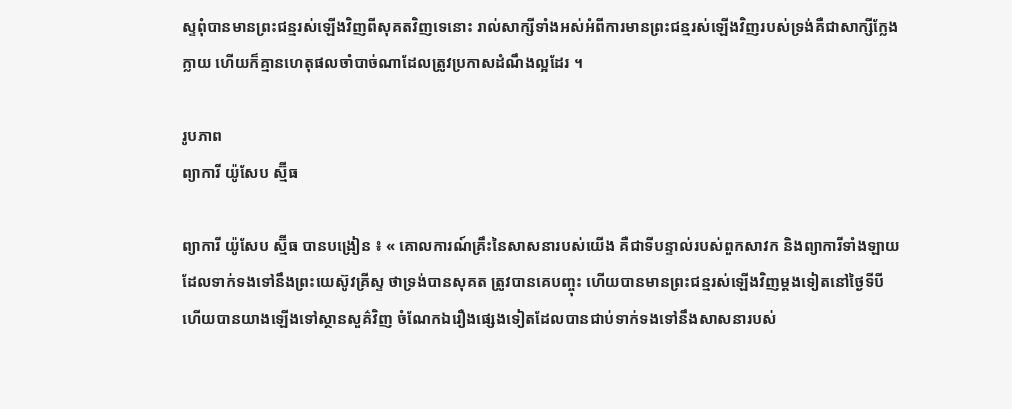ស្ទពុំបានមានព្រះជន្មរស់ឡើងវិញពីសុគតវិញទេនោះ រាល់សាក្សីទាំងអស់អំពីការមានព្រះជន្មរស់ឡើងវិញរបស់ទ្រង់គឺជាសាក្សីក្លែងក្លាយ ហើយក៏គ្មានហេតុផលចាំបាច់ណាដែលត្រូវប្រកាសដំណឹងល្អដែរ ។

រូបភាព
ព្យាការី យ៉ូសែប ស្ម៊ីធ

ព្យាការី យ៉ូសែប ស្ម៊ីធ បានបង្រៀន ៖ « គោលការណ៍គ្រឹះនៃសាសនារបស់យើង គឺជាទីបន្ទាល់របស់ពួកសាវក និងព្យាការីទាំងឡាយដែលទាក់ទងទៅនឹងព្រះយេស៊ូវគ្រីស្ទ ថាទ្រង់បានសុគត ត្រូវបានគេបញ្ចុះ ហើយបានមានព្រះជន្មរស់ឡើងវិញម្ដងទៀតនៅថ្ងៃទីបី ហើយបានយាងឡើងទៅស្ថានសួគ៌វិញ ចំណែកឯរឿងផ្សេងទៀតដែលបានជាប់ទាក់ទងទៅនឹងសាសនារបស់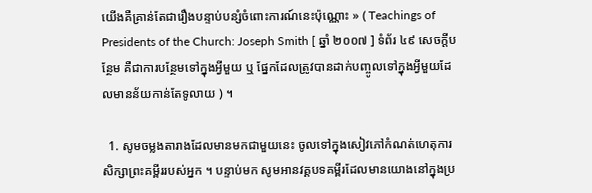យើងគឺគ្រាន់តែជារឿងបន្ទាប់បន្សំចំពោះការណ៍នេះប៉ុណ្ណោះ » ( Teachings of Presidents of the Church: Joseph Smith [ ឆ្នាំ ២០០៧ ] ទំព័រ ៤៩ សេចក្តីបន្ថែម គឺជាការបន្ថែមទៅក្នុងអ្វីមួយ ឬ ផ្នែកដែលត្រូវបានដាក់បញ្ចូលទៅក្នុងអ្វីមួយដែលមានន័យកាន់តែទូលាយ ) ។

  1. សូមចម្លងតារាងដែលមានមកជាមួយនេះ ចូលទៅក្នុងសៀវភៅកំណត់ហេតុការសិក្សាព្រះគម្ពីររបស់អ្នក ។ បន្ទាប់មក សូមអានវគ្គបទគម្ពីរដែលមានយោងនៅក្នុងប្រ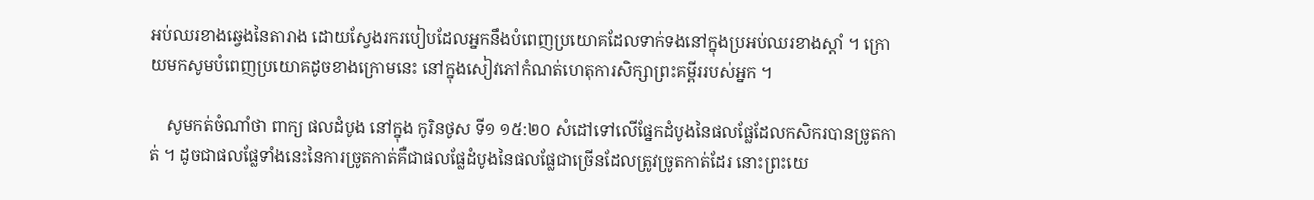អប់ឈរខាងឆ្វេងនៃតារាង ដោយស្វែងរករបៀបដែលអ្នកនឹងបំពេញប្រយោគដែលទាក់ទងនៅក្នុងប្រអប់ឈរខាងស្ដាំ ។ ក្រោយមកសូមបំពេញប្រយោគដូចខាងក្រោមនេះ នៅក្នុងសៀវភៅកំណត់ហេតុការសិក្សាព្រះគម្ពីររបស់អ្នក ។

    សូមកត់ចំណាំថា ពាក្យ ផលដំបូង នៅក្នុង កូរិនថូស ទី១ ១៥:២០ សំដៅទៅលើផ្នែកដំបូងនៃផលផ្លែដែលកសិករបានច្រូតកាត់ ។ ដូចជាផលផ្លែទាំងនេះនៃការច្រូតកាត់គឺជាផលផ្លែដំបូងនៃផលផ្លែជាច្រើនដែលត្រូវច្រូតកាត់ដែរ នោះព្រះយេ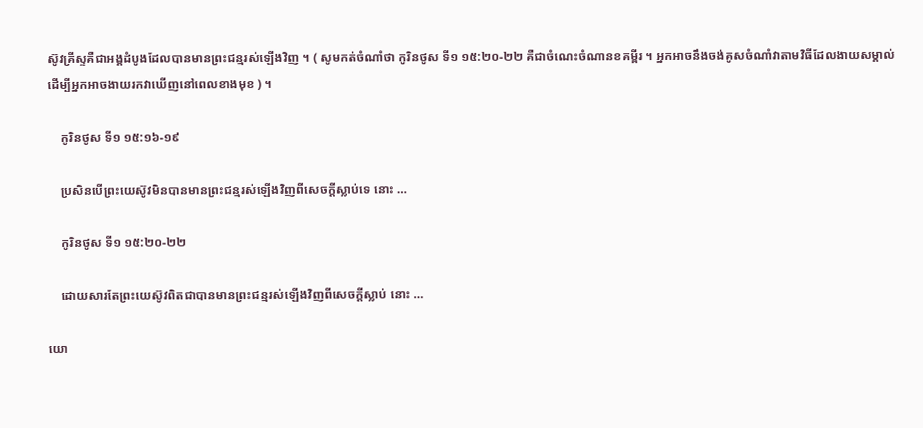ស៊ូវគ្រីស្ទគឺជាអង្គដំបូងដែលបានមានព្រះជន្មរស់ឡើងវិញ ។ ( សូមកត់ចំណាំថា កូរិនថូស ទី១ ១៥:២០-២២ គឺជាចំណេះចំណានខគម្ពីរ ។ អ្នកអាចនឹងចង់គូសចំណាំវាតាមវិធីដែលងាយសម្គាល់ ដើម្បីអ្នកអាចងាយរកវាឃើញនៅពេលខាងមុខ ) ។

    កូរិនថូស ទី១ ១៥:១៦-១៩

    ប្រសិនបើព្រះយេស៊ូវមិនបានមានព្រះជន្មរស់ឡើងវិញពីសេចក្ដីស្លាប់ទេ នោះ …

    កូរិនថូស ទី១ ១៥:២០-២២

    ដោយសារតែព្រះយេស៊ូវពិតជាបានមានព្រះជន្មរស់ឡើងវិញពីសេចក្ដីស្លាប់ នោះ …

យោ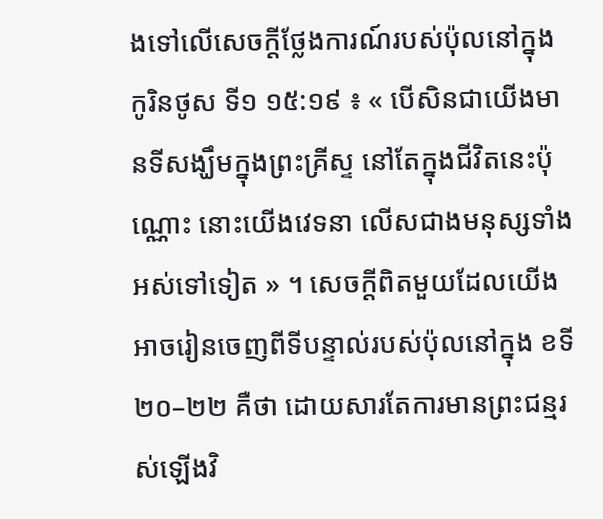ងទៅលើសេចក្ដីថ្លែងការណ៍របស់ប៉ុលនៅក្នុង កូរិនថូស ទី១ ១៥:១៩ ៖ « បើសិនជាយើងមានទីសង្ឃឹមក្នុងព្រះគ្រីស្ទ នៅតែក្នុងជីវិតនេះប៉ុណ្ណោះ នោះយើងវេទនា លើសជាងមនុស្សទាំងអស់ទៅទៀត » ។ សេចក្ដីពិតមួយដែលយើងអាចរៀនចេញពីទីបន្ទាល់របស់ប៉ុលនៅក្នុង ខទី ២០–២២ គឺថា ដោយសារតែការមានព្រះជន្មរស់ឡើងវិ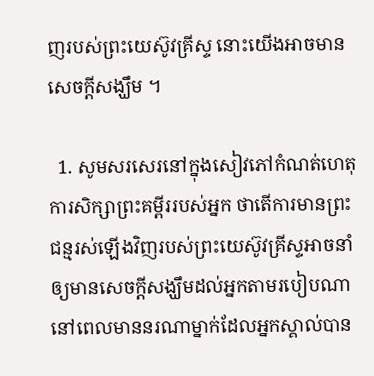ញរបស់ព្រះយេស៊ូវគ្រីស្ទ នោះយើងអាចមានសេចក្ដីសង្ឃឹម ។

  1. សូមសរសេរនៅក្នុងសៀវភៅកំណត់ហេតុការសិក្សាព្រះគម្ពីររបស់អ្នក ថាតើការមានព្រះជន្មរស់ឡើងវិញរបស់ព្រះយេស៊ូវគ្រីស្ទអាចនាំឲ្យមានសេចក្ដីសង្ឃឹមដល់អ្នកតាមរបៀបណា នៅពេលមាននរណាម្នាក់ដែលអ្នកស្គាល់បាន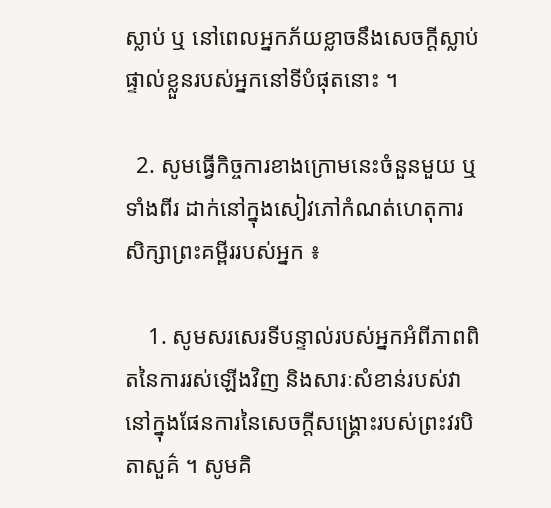ស្លាប់ ឬ នៅពេលអ្នកភ័យខ្លាចនឹងសេចក្ដីស្លាប់ផ្ទាល់ខ្លួនរបស់អ្នកនៅទីបំផុតនោះ ។

  2. សូមធ្វើកិច្ចការខាងក្រោមនេះចំនួនមួយ ឬ ទាំងពីរ ដាក់នៅក្នុងសៀវភៅកំណត់ហេតុការសិក្សាព្រះគម្ពីររបស់អ្នក ៖

    1. សូមសរសេរទីបន្ទាល់របស់អ្នកអំពីភាពពិតនៃការរស់ឡើងវិញ និងសារៈសំខាន់របស់វានៅក្នុងផែនការនៃសេចក្ដីសង្គ្រោះរបស់ព្រះវរបិតាសួគ៌ ។ សូមគិ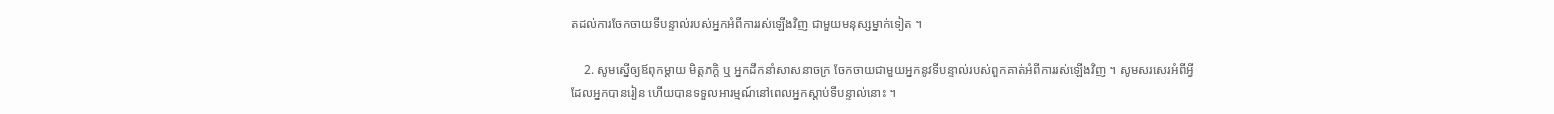តដល់ការចែកចាយទីបន្ទាល់របស់អ្នកអំពីការរស់ឡើងវិញ ជាមួយមនុស្សម្នាក់ទៀត ។

    2. សូមស្នើឲ្យឪពុកម្ដាយ មិត្តភក្ដិ ឬ អ្នកដឹកនាំសាសនាចក្រ ចែកចាយជាមួយអ្នកនូវទីបន្ទាល់របស់ពួកគាត់អំពីការរស់ឡើងវិញ ។ សូមសរសេរអំពីអ្វីដែលអ្នកបានរៀន ហើយបានទទួលអារម្មណ៍នៅពេលអ្នកស្ដាប់ទីបន្ទាល់នោះ ។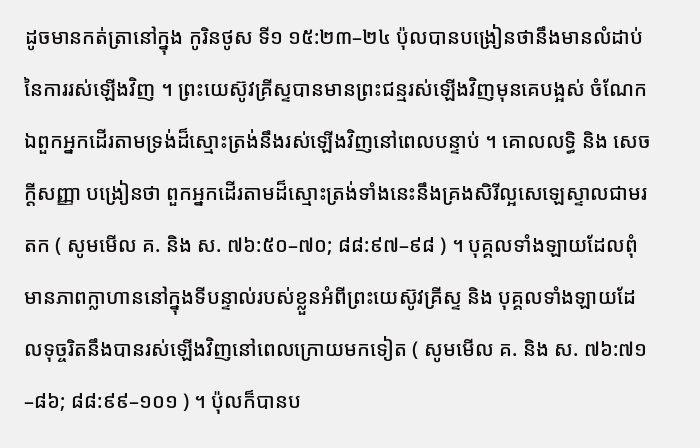ដូចមានកត់ត្រានៅក្នុង កូរិនថូស ទី១ ១៥:២៣–២៤ ប៉ុលបានបង្រៀនថានឹងមានលំដាប់នៃការរស់ឡើងវិញ ។ ព្រះយេស៊ូវគ្រីស្ទបានមានព្រះជន្មរស់ឡើងវិញមុនគេបង្អស់ ចំណែកឯពួកអ្នកដើរតាមទ្រង់ដ៏ស្មោះត្រង់នឹងរស់ឡើងវិញនៅពេលបន្ទាប់ ។ គោលលទ្ធិ និង សេចក្តីសញ្ញា បង្រៀនថា ពួកអ្នកដើរតាមដ៏ស្មោះត្រង់ទាំងនេះនឹងគ្រងសិរីល្អសេឡេស្ទាលជាមរតក ( សូមមើល គ. និង ស. ៧៦:៥០–៧០; ៨៨:៩៧–៩៨ ) ។ បុគ្គលទាំងឡាយដែលពុំមានភាពក្លាហាននៅក្នុងទីបន្ទាល់របស់ខ្លួនអំពីព្រះយេស៊ូវគ្រីស្ទ និង បុគ្គលទាំងឡាយដែលទុច្ចរិតនឹងបានរស់ឡើងវិញនៅពេលក្រោយមកទៀត ( សូមមើល គ. និង ស. ៧៦:៧១–៨៦; ៨៨:៩៩–១០១ ) ។ ប៉ុលក៏បានប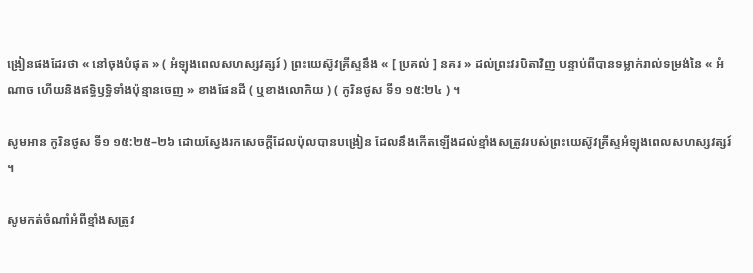ង្រៀនផងដែរថា « នៅចុងបំផុត » ( អំឡុងពេលសហស្សវត្សរ៍ ) ព្រះយេស៊ូវគ្រីស្ទនឹង « [ ប្រគល់ ] នគរ » ដល់ព្រះវរបិតាវិញ បន្ទាប់ពីបានទម្លាក់រាល់ទម្រង់នៃ « អំណាច ហើយនិងឥទ្ធិឫទ្ធិទាំងប៉ុន្មានចេញ » ខាងផែនដី ( ឬខាងលោកិយ ) ( កូរិនថូស ទី១ ១៥:២៤ ) ។

សូមអាន កូរិនថូស ទី១ ១៥:២៥–២៦ ដោយស្វែងរកសេចក្ដីដែលប៉ុលបានបង្រៀន ដែលនឹងកើតឡើងដល់ខ្មាំងសត្រូវរបស់ព្រះយេស៊ូវគ្រីស្ទអំឡុងពេលសហស្សវត្សរ៍ ។

សូមកត់ចំណាំអំពីខ្មាំងសត្រូវ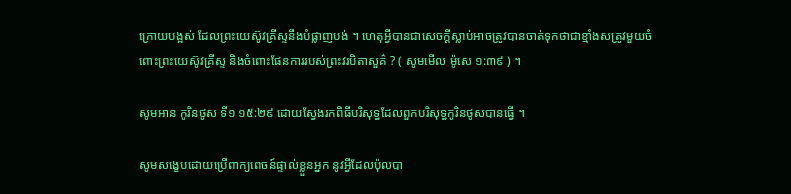ក្រោយបង្អស់ ដែលព្រះយេស៊ូវគ្រីស្ទនឹងបំផ្លាញបង់ ។ ហេតុអ្វីបានជាសេចក្ដីស្លាប់អាចត្រូវបានចាត់ទុកថាជាខ្មាំងសត្រូវមួយចំពោះព្រះយេស៊ូវគ្រីស្ទ និងចំពោះផែនការរបស់ព្រះវរបិតាសួគ៌ ? ( សូមមើល ម៉ូសេ ១:៣៩ ) ។

សូមអាន កូរិនថូស ទី១ ១៥:២៩ ដោយស្វែងរកពិធីបរិសុទ្ធដែលពួកបរិសុទ្ធកូរិនថូសបានធ្វើ ។

សូមសង្ខេបដោយប្រើពាក្យពេចន៍ផ្ទាល់ខ្លួនអ្នក នូវអ្វីដែលប៉ុលបា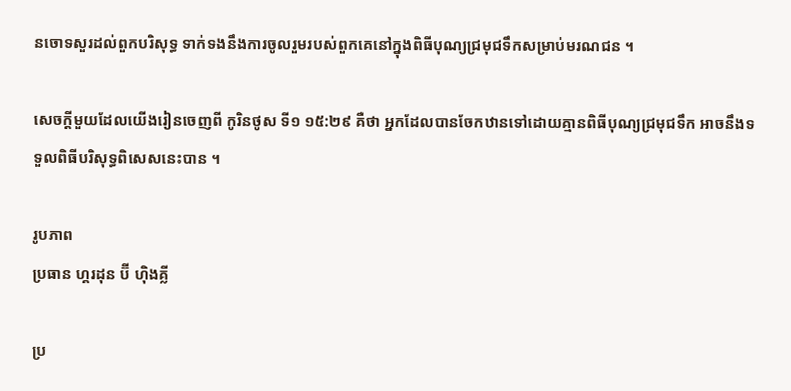នចោទសួរដល់ពួកបរិសុទ្ធ ទាក់ទងនឹងការចូលរួមរបស់ពួកគេនៅក្នុងពិធីបុណ្យជ្រមុជទឹកសម្រាប់មរណជន ។

សេចក្ដីមួយដែលយើងរៀនចេញពី កូរិនថូស ទី១ ១៥:២៩ គឺថា អ្នកដែលបានចែកឋានទៅដោយគ្មានពិធីបុណ្យជ្រមុជទឹក អាចនឹងទទួលពិធីបរិសុទ្ធពិសេសនេះបាន ។

រូបភាព
ប្រធាន ហ្គរដុន ប៊ី ហ៊ិងគ្លី

ប្រ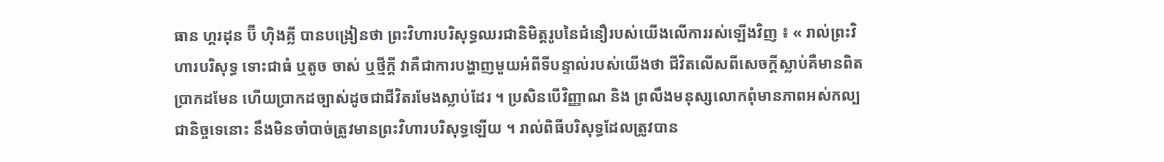ធាន ហ្គរដុន ប៊ី ហ៊ិងគ្លី បានបង្រៀនថា ព្រះវិហារបរិសុទ្ធឈរជានិមិត្តរូបនៃជំនឿរបស់យើងលើការរស់ឡើងវិញ ៖ « រាល់ព្រះវិហារបរិសុទ្ធ ទោះជាធំ ឬតូច ចាស់ ឬថ្មីក្ដី វាគឺជាការបង្ហាញមួយអំពីទីបន្ទាល់របស់យើងថា ជីវិតលើសពីសេចក្ដីស្លាប់គឺមានពិតប្រាកដមែន ហើយប្រាកដច្បាស់ដូចជាជីវិតរមែងស្លាប់ដែរ ។ ប្រសិនបើវិញ្ញាណ និង ព្រលឹងមនុស្សលោកពុំមានភាពអស់កល្បជានិច្ចទេនោះ នឹងមិនចាំបាច់ត្រូវមានព្រះវិហារបរិសុទ្ធឡើយ ។ រាល់ពិធីបរិសុទ្ធដែលត្រូវបាន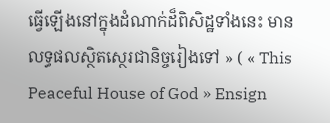ធ្វើឡើងនៅក្នុងដំណាក់ដ៏ពិសិដ្ឋទាំងនេះ មានលទ្ធផលស្ថិតស្ថេរជានិច្ចរៀងទៅ » ( « This Peaceful House of God » Ensign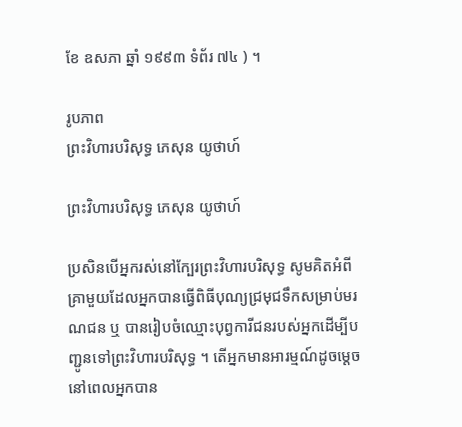ខែ ឧសភា ឆ្នាំ ១៩៩៣ ទំព័រ ៧៤ ) ។

រូបភាព
ព្រះវិហារបរិសុទ្ធ ភេសុន យូថាហ៍

ព្រះវិហារបរិសុទ្ធ ភេសុន យូថាហ៍

ប្រសិនបើអ្នករស់នៅក្បែរព្រះវិហារបរិសុទ្ធ សូមគិតអំពីគ្រាមួយដែលអ្នកបានធ្វើពិធីបុណ្យជ្រមុជទឹកសម្រាប់មរណជន ឬ បានរៀបចំឈ្មោះបុព្វការីជនរបស់អ្នកដើម្បីបញ្ជូនទៅព្រះវិហារបរិសុទ្ធ ។ តើអ្នកមានអារម្មណ៍ដូចម្ដេច នៅពេលអ្នកបាន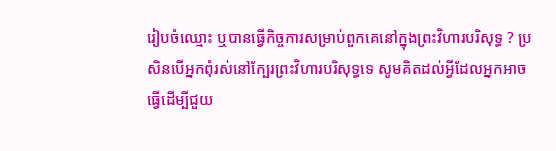រៀបចំឈ្មោះ ឬបានធ្វើកិច្ចការសម្រាប់ពួកគេនៅក្នុងព្រះវិហារបរិសុទ្ធ ? ប្រសិនបើអ្នកពុំរស់នៅក្បែរព្រះវិហារបរិសុទ្ធទេ សូមគិតដល់អ្វីដែលអ្នកអាចធ្វើដើម្បីជួយ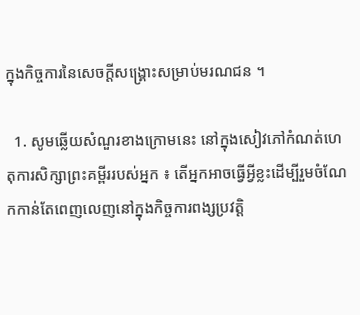ក្នុងកិច្ចការនៃសេចក្ដីសង្គ្រោះសម្រាប់មរណជន ។

  1. សូមឆ្លើយសំណួរខាងក្រោមនេះ នៅក្នុងសៀវភៅកំណត់ហេតុការសិក្សាព្រះគម្ពីររបស់អ្នក ៖ តើអ្នកអាចធ្វើអ្វីខ្លះដើម្បីរួមចំណែកកាន់តែពេញលេញនៅក្នុងកិច្ចការពង្សប្រវត្តិ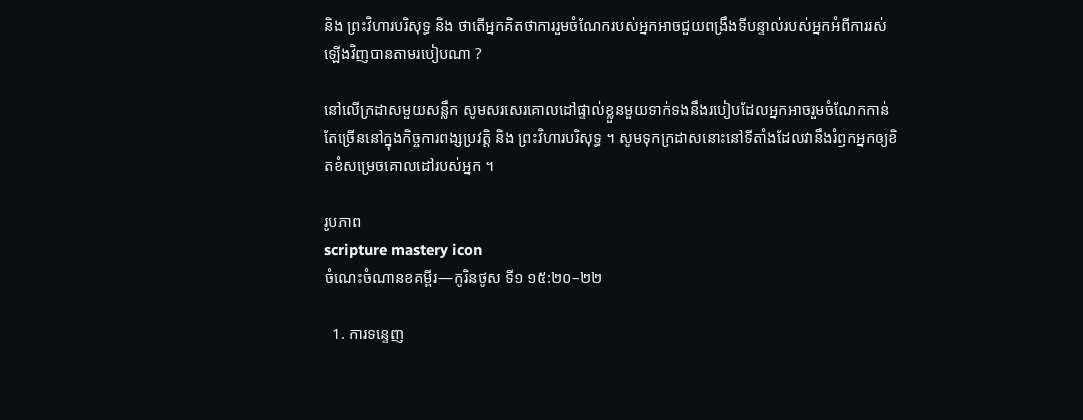និង ព្រះវិហារបរិសុទ្ធ និង ថាតើអ្នកគិតថាការរួមចំណែករបស់អ្នកអាចជួយពង្រឹងទីបន្ទាល់របស់អ្នកអំពីការរស់ឡើងវិញបានតាមរបៀបណា ?

នៅលើក្រដាសមួយសន្លឹក សូមសរសេរគោលដៅផ្ទាល់ខ្លួនមួយទាក់ទងនឹងរបៀបដែលអ្នកអាចរួមចំណែកកាន់តែច្រើននៅក្នុងកិច្ចការពង្សប្រវត្តិ និង ព្រះវិហារបរិសុទ្ធ ។ សូមទុកក្រដាសនោះនៅទីតាំងដែលវានឹងរំឭកអ្នកឲ្យខិតខំសម្រេចគោលដៅរបស់អ្នក ។

រូបភាព
scripture mastery icon
ចំណេះចំណានខគម្ពីរ—កូរិនថូស ទី១ ១៥:២០–២២

  1. ការទន្ទេញ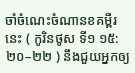ចាំចំណេះចំណានខគម្ពីរនេះ ( កូរិនថូស ទី១ ១៥:២០–២២ ) នឹងជួយអ្នកឲ្យ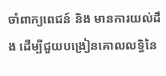ចាំពាក្យពេជន៍ និង មានការយល់ដឹង ដើម្បីជួយបង្រៀនគោលលទ្ធិនៃ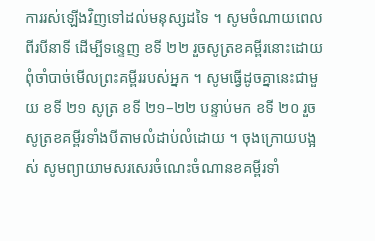ការរស់ឡើងវិញទៅដល់មនុស្សដទៃ ។ សូមចំណាយពេលពីរបីនាទី ដើម្បីទន្ទេញ ខទី ២២ រួចសូត្រខគម្ពីរនោះដោយពុំចាំបាច់មើលព្រះគម្ពីររបស់អ្នក ។ សូមធ្វើដូចគ្នានេះជាមួយ ខទី ២១ សូត្រ ខទី ២១–២២ បន្ទាប់មក ខទី ២០ រួចសូត្រខគម្ពីរទាំងបីតាមលំដាប់លំដោយ ។ ចុងក្រោយបង្អស់ សូមព្យាយាមសរសេរចំណេះចំណានខគម្ពីរទាំ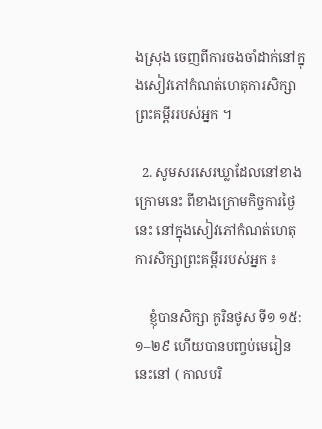ងស្រុង ចេញពីការចងចាំដាក់នៅក្នុងសៀវភៅកំណត់ហេតុការសិក្សាព្រះគម្ពីររបស់អ្នក ។

  2. សូមសរសេរឃ្លាដែលនៅខាងក្រោមនេះ ពីខាងក្រោមកិច្ចការថ្ងៃនេះ នៅក្នុងសៀវភៅកំណត់ហេតុការសិក្សាព្រះគម្ពីររបស់អ្នក ៖

    ខ្ញុំបានសិក្សា កូរិនថូស ទី១ ១៥:១–២៩ ហើយបានបញ្ចប់មេរៀននេះនៅ ( កាលបរិ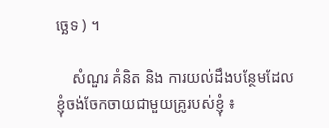ច្ឆេទ ) ។

    សំណួរ គំនិត និង ការយល់ដឹងបន្ថែមដែលខ្ញុំចង់ចែកចាយជាមួយគ្រូរបស់ខ្ញុំ ៖